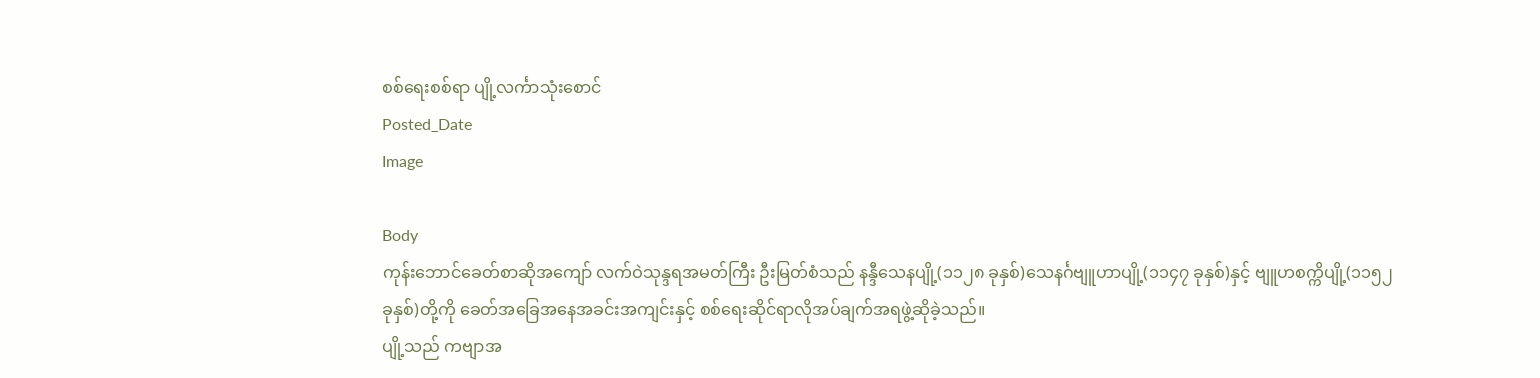စစ်ရေးစစ်ရာ ပျို့လင်္ကာသုံးစောင်
Posted_Date
Image

Body
ကုန်းဘောင်ခေတ်စာဆိုအကျော် လက်ဝဲသုန္ဒရအမတ်ကြီး ဦးမြတ်စံသည် နန္ဒီသေနပျို့(၁၁၂၈ ခုနှစ်)သေနင်္ဂဗျူဟာပျို့(၁၁၄၇ ခုနှစ်)နှင့် ဗျူဟစက္ကိပျို့(၁၁၅၂ ခုနှစ်)တို့ကို ခေတ်အခြေအနေအခင်းအကျင်းနှင့် စစ်ရေးဆိုင်ရာလိုအပ်ချက်အရဖွဲ့ဆိုခဲ့သည်။
ပျို့သည် ကဗျာအ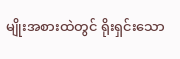မျိုးအစားထဲတွင် ရိုးရှင်းသော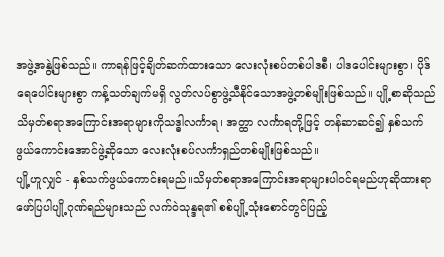အဖွဲ့အနွဲ့ဖြစ်သည်။ ကာရန်ဖြင့်ချိတ်ဆက်ထားသော လေးလုံးစပ်တစ်ပါဒစီ၊ ပါဒပေါင်းများစွာ၊ ပိုဒ်ရေပေါင်းများစွာ ကန့်သတ်ချက်မရှိ လွတ်လပ်စွာဖွဲ့သီနိုင်သောအဖွဲ့တစ်မျိုးဖြစ်သည်။ ပျို့စာဆိုသည် သိမှတ်စရာအကြောင်းအရာများကိုသဒ္ဓါလင်္ကာရ၊ အတ္ထာ လင်္ကာရတို့ဖြင့် တန်ဆာဆင်၍ နှစ်သက်ဖွယ်ကောင်းအောင်ဖွဲ့ဆိုသော လေးလုံးစပ်လင်္ကာရှည်တစ်မျိုးဖြစ်သည်။
ပျို့ဟူလျှင် - နှစ်သက်ဖွယ်ကောင်းရမည်။သိမှတ်စရာအကြောင်းအရာများပါဝင်ရမည်ဟုဆိုထားရာ ဖော်ပြပါပျို့ဂုဏ်ရည်များသည် လက်ဝဲသုန္ဒရ၏ စစ်ပျို့သုံးစောင်တွင်ပြည့်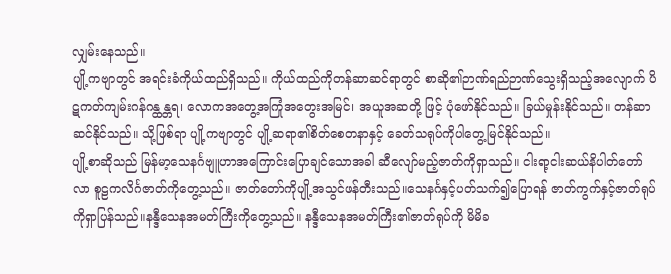လျှမ်းနေသည်။
ပျို့ကဗျာတွင် အရင်းခံကိုယ်ထည်ရှိသည်။ ကိုယ်ထည်ကိုတန်ဆာဆင်ရာတွင် စာဆို၏ဉာဏ်ရည်ဉာဏ်သွေးရှိသည့်အလျောက် ပိဋကတ်ကျမ်းဂန်ဂန္ထန္တရ၊ လောကအတွေ့အကြုံအတွေးအမြင်၊ အယူအဆတို့ ဖြင့် ပုံဖော်နိုင်သည်။ ခြယ်မှုန်းနိုင်သည်။ တန်ဆာဆင်နိုင်သည်။ သို့ဖြစ်ရာ ပျို့ကဗျာတွင် ပျို့ဆရာ၏စိတ်စေတနာနှင့် ခေတ်သရုပ်ကိုပါတွေ့မြင်နိုင်သည်။
ပျို့စာဆိုသည် မြန်မာ့သေနင်္ဂဗျူဟာအကြောင်းပြောချင်သောအခါ ဆီလျော်မည့်ဇာတ်ကိုရှာသည်။ ငါးရာ့ငါးဆယ်နိပါတ်တော်လာ စူဠကလိင်္ဂဇာတ်ကိုတွေ့သည်။ ဇာတ်တော်ကိုပျို့အသွင်ဖန်တီးသည်။သေနင်္ဂနှင့်ပတ်သက်၍ပြောရန် ဇာတ်ကွက်နှင့်ဇာတ်ရုပ်ကိုရှာပြန်သည်။နန္ဒီသေနအမတ်ကြီးကိုတွေ့သည်။ နန္ဒီသေနအမတ်ကြီး၏ဇာတ်ရုပ်ကို မိမိခ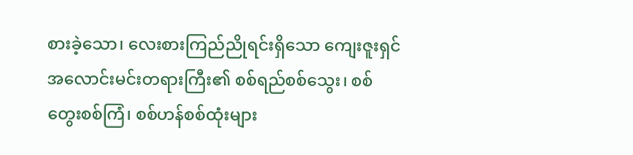စားခဲ့သော၊ လေးစားကြည်ညိုရင်းရှိသော ကျေးဇူးရှင်အလောင်းမင်းတရားကြီး၏ စစ်ရည်စစ်သွေး၊ စစ်တွေးစစ်ကြံ၊ စစ်ဟန်စစ်ထုံးများ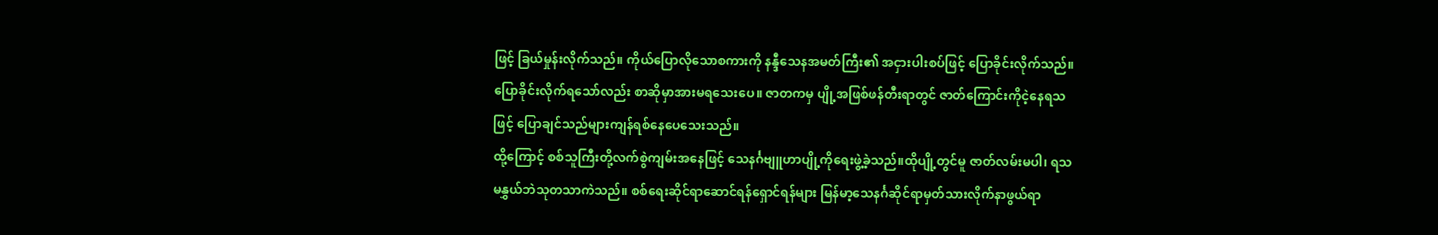ဖြင့် ခြယ်မှုန်းလိုက်သည်။ ကိုယ်ပြောလိုသောစကားကို နန္ဒီသေနအမတ်ကြီး၏ အငှားပါးစပ်ဖြင့် ပြောခိုင်းလိုက်သည်။ ပြောခိုင်းလိုက်ရသော်လည်း စာဆိုမှာအားမရသေးပေ။ ဇာတကမှ ပျို့အဖြစ်ဖန်တီးရာတွင် ဇာတ်ကြောင်းကိုငဲ့နေရသဖြင့် ပြောချင်သည်များကျန်ရစ်နေပေသေးသည်။
ထို့ကြောင့် စစ်သူကြီးတို့လက်စွဲကျမ်းအနေဖြင့် သေနင်္ဂဗျူဟာပျို့ကိုရေးဖွဲ့ခဲ့သည်။ထိုပျို့တွင်မူ ဇာတ်လမ်းမပါ၊ ရသမနွှယ်ဘဲသုတသာကဲသည်။ စစ်ရေးဆိုင်ရာဆောင်ရန်ရှောင်ရန်များ မြန်မာ့သေနင်္ဂဆိုင်ရာမှတ်သားလိုက်နာဖွယ်ရာ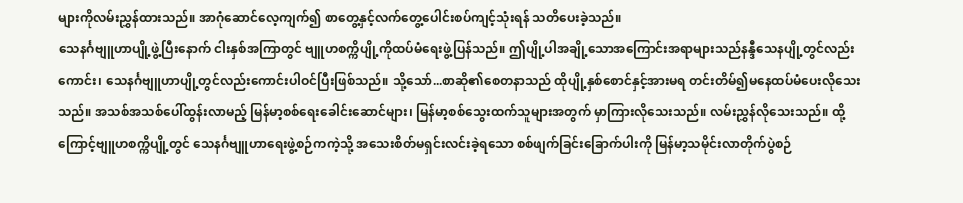များကိုလမ်းညွှန်ထားသည်။ အာဂုံဆောင်လေ့ကျက်၍ စာတွေ့နှင့်လက်တွေ့ပေါင်းစပ်ကျင့်သုံးရန် သတိပေးခဲ့သည်။
သေနင်္ဂဗျူဟာပျို့ဖွဲ့ပြီးနောက် ငါးနှစ်အကြာတွင် ဗျူဟစက္ကိပျို့ကိုထပ်မံရေးဖွဲ့ပြန်သည်။ ဤပျို့ပါအချို့သောအကြောင်းအရာများသည်နန္ဒီသေနပျို့တွင်လည်းကောင်း၊ သေနင်္ဂဗျူဟာပျို့တွင်လည်းကောင်းပါဝင်ပြီးဖြစ်သည်။ သို့သော်...စာဆို၏စေတနာသည် ထိုပျို့နှစ်စောင်နှင့်အားမရ တင်းတိမ်၍မနေထပ်မံပေးလိုသေးသည်။ အသစ်အသစ်ပေါ်ထွန်းလာမည့် မြန်မာ့စစ်ရေးခေါင်းဆောင်များ၊ မြန်မာ့စစ်သွေးထက်သူများအတွက် မှာကြားလိုသေးသည်။ လမ်းညွှန်လိုသေးသည်။ ထို့ကြောင့်ဗျူဟစက္ကိပျို့တွင် သေနင်္ဂဗျူဟာရေးဖွဲ့စဉ်ကကဲ့သို့ အသေးစိတ်မရှင်းလင်းခဲ့ရသော စစ်ဖျက်ခြင်းခြောက်ပါးကို မြန်မာ့သမိုင်းလာတိုက်ပွဲစဉ်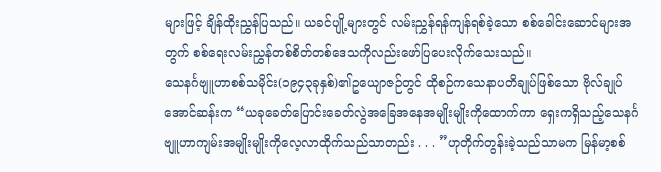များဖြင့် ချိန်ထိုးညွှန်ပြသည်။ ယခင်ပျို့များတွင် လမ်းညွှန်ရန်ကျန်ရစ်ခဲ့သော စစ်ခေါင်းဆောင်များအတွက် စစ်ရေးလမ်းညွှန်တစ်စိတ်တစ်ဒေသကိုလည်းဖော်ပြပေးလိုက်သေးသည်။
သေနင်္ဂဗျူဟာစစ်သမိုင်း(၁၉၄၃ခုနှစ်)၏ဥယျောဇဉ်တွင် ထိုစဉ်ကသေနာပတိချုပ်ဖြစ်သော ဗိုလ်ချုပ်အောင်ဆန်းက “ယခုခေတ်ပြောင်းခေတ်လွဲအခြေအနေအမျိုးမျိုးကိုထောက်ကာ ရှေးကရှိသည့်သေနင်္ဂဗျူဟာကျမ်းအမျိုးမျိုးကိုလေ့လာထိုက်သည်သာတည်း . . . ”ဟုတိုက်တွန်းခဲ့သည်သာမက မြန်မာ့စစ်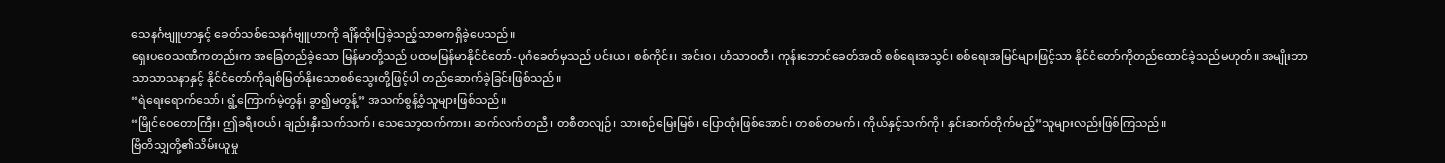သေနင်္ဂဗျူဟာနှင့် ခေတ်သစ်သေနင်္ဂဗျူဟာကို ချိန်ထိုးပြခဲ့သည့်သာဓကရှိခဲ့ပေသည်။
ရှေးပဝေသဏီကတည်းက အခြေတည်ခဲ့သော မြန်မာတို့သည် ပထမမြန်မာနိုင်ငံတော်-ပုဂံခေတ်မှသည် ပင်းယ၊ စစ်ကိုင်း၊ အင်းဝ၊ ဟံသာဝတီ၊ ကုန်းဘောင်ခေတ်အထိ စစ်ရေးအသွင်၊ စစ်ရေးအမြင်များဖြင့်သာ နိုင်ငံတော်ကိုတည်ထောင်ခဲ့သည်မဟုတ်။ အမျိုးဘာသာသာသနာနှင့် နိုင်ငံတော်ကိုချစ်မြတ်နိုးသောစစ်သွေးတို့ဖြင့်ပါ တည်ဆောက်ခဲ့ခြင်းဖြစ်သည်။
“ရဲရေးရောက်သော်၊ ရွံ့ကြောက်မဲ့တွန်၊ ခွာ၍မတွန့်” အသက်စွန့်ဝံ့သူများဖြစ်သည်။
“မြိုင်ဝေတောကြီး၊ ဤခရီးဝယ်၊ ချည်းနှီးသက်သက်၊ သေသော့ထက်ကား၊ ဆက်လက်တညီ၊ တစီတလျဉ်၊ သားစဉ်မြေးမြစ်၊ ပြောထုံးဖြစ်အောင်၊ တစစ်တမက်၊ ကိုယ်နှင့်သက်ကို၊ နှင်းဆက်တိုက်မည့်”သူများလည်းဖြစ်ကြသည်။
ဗြိတိသျှတို့၏သိမ်းယူမှု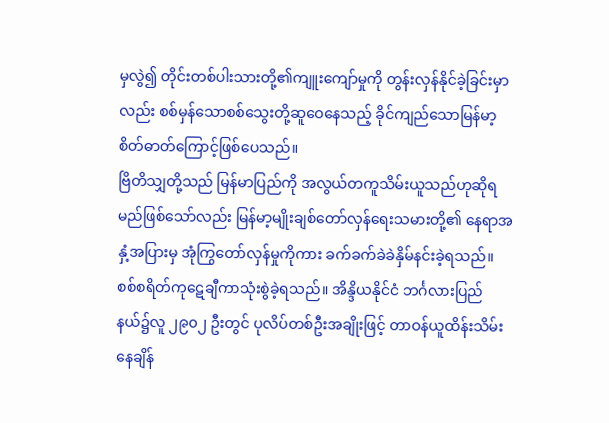မှလွဲ၍ တိုင်းတစ်ပါးသားတို့၏ကျူးကျော်မှုကို တွန်းလှန်နိုင်ခဲ့ခြင်းမှာလည်း စစ်မှန်သောစစ်သွေးတို့ဆူဝေနေသည့် ခိုင်ကျည်သောမြန်မာ့စိတ်ဓာတ်ကြောင့်ဖြစ်ပေသည်။
ဗြိတိသျှတို့သည် မြန်မာပြည်ကို အလွယ်တကူသိမ်းယူသည်ဟုဆိုရမည်ဖြစ်သော်လည်း မြန်မာ့မျိုးချစ်တော်လှန်ရေးသမားတို့၏ နေရာအနှံ့အပြားမှ အုံကြွတော်လှန်မှုကိုကား ခက်ခက်ခဲခဲနှိမ်နင်းခဲ့ရသည်။ စစ်စရိတ်ကုဋေချီကာသုံးစွဲခဲ့ရသည်။ အိန္ဒိယနိုင်ငံ ဘင်္ဂလားပြည်နယ်၌လူ ၂၉၀၂ ဦးတွင် ပုလိပ်တစ်ဦးအချိုးဖြင့် တာဝန်ယူထိန်းသိမ်းနေချိန်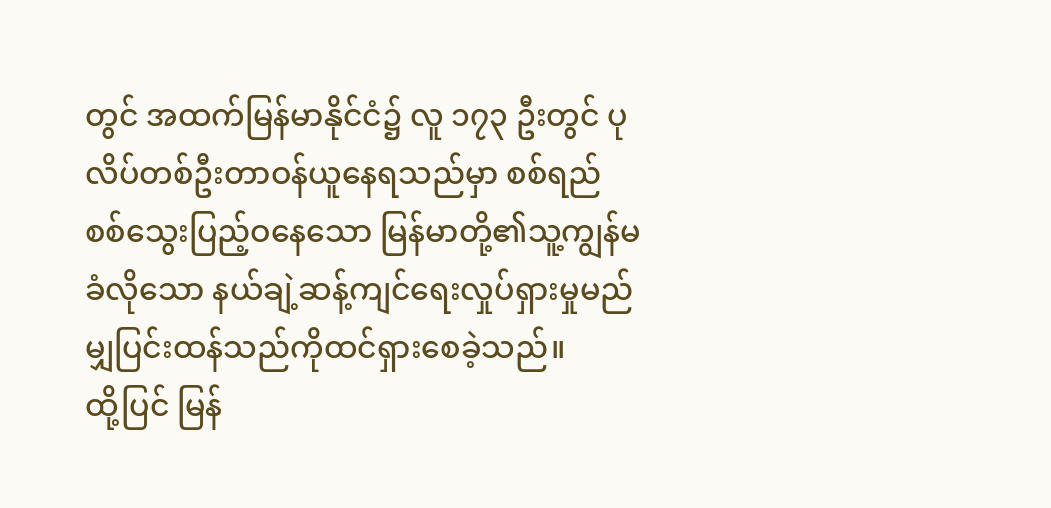တွင် အထက်မြန်မာနိုင်ငံ၌ လူ ၁၇၃ ဦးတွင် ပုလိပ်တစ်ဦးတာဝန်ယူနေရသည်မှာ စစ်ရည်စစ်သွေးပြည့်ဝနေသော မြန်မာတို့၏သူ့ကျွန်မခံလိုသော နယ်ချဲ့ဆန့်ကျင်ရေးလှုပ်ရှားမှုမည်မျှပြင်းထန်သည်ကိုထင်ရှားစေခဲ့သည်။
ထို့ပြင် မြန်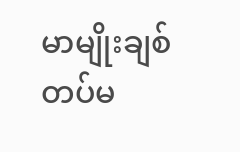မာမျိုးချစ်တပ်မ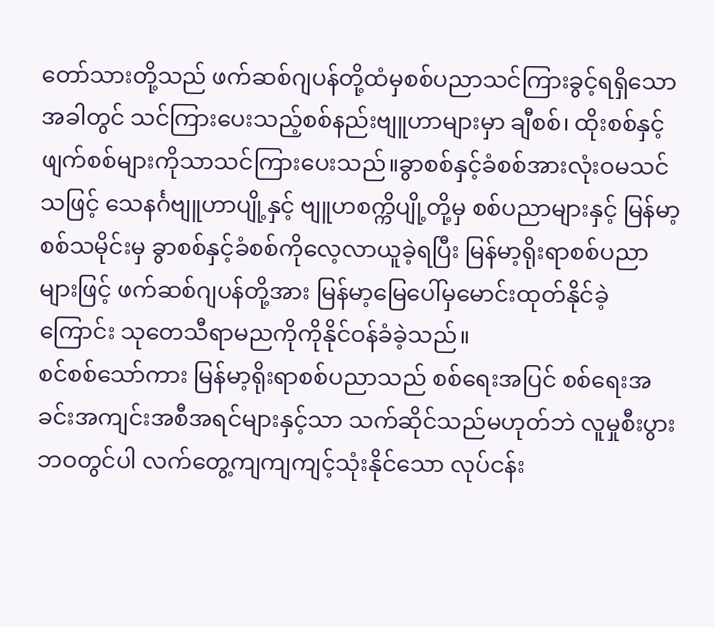တော်သားတို့သည် ဖက်ဆစ်ဂျပန်တို့ထံမှစစ်ပညာသင်ကြားခွင့်ရရှိသောအခါတွင် သင်ကြားပေးသည့်စစ်နည်းဗျူဟာများမှာ ချီစစ်၊ ထိုးစစ်နှင့်ဖျက်စစ်များကိုသာသင်ကြားပေးသည်။ခွာစစ်နှင့်ခံစစ်အားလုံးဝမသင်သဖြင့် သေနင်္ဂဗျူဟာပျို့နှင့် ဗျူဟစက္ကိပျို့တို့မှ စစ်ပညာများနှင့် မြန်မာ့စစ်သမိုင်းမှ ခွာစစ်နှင့်ခံစစ်ကိုလေ့လာယူခဲ့ရပြီး မြန်မာ့ရိုးရာစစ်ပညာများဖြင့် ဖက်ဆစ်ဂျပန်တို့အား မြန်မာ့မြေပေါ်မှမောင်းထုတ်နိုင်ခဲ့ကြောင်း သုတေသီရာမညကိုကိုနိုင်ဝန်ခံခဲ့သည်။
စင်စစ်သော်ကား မြန်မာ့ရိုးရာစစ်ပညာသည် စစ်ရေးအပြင် စစ်ရေးအခင်းအကျင်းအစီအရင်များနှင့်သာ သက်ဆိုင်သည်မဟုတ်ဘဲ လူမှုစီးပွားဘဝတွင်ပါ လက်တွေ့ကျကျကျင့်သုံးနိုင်သော လုပ်ငန်း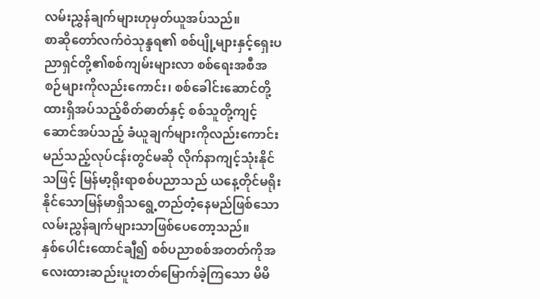လမ်းညွှန်ချက်များဟုမှတ်ယူအပ်သည်။
စာဆိုတော်လက်ဝဲသုန္ဒရ၏ စစ်ပျို့များနှင့်ရှေးပညာရှင်တို့၏စစ်ကျမ်းများလာ စစ်ရေးအစီအစဉ်များကိုလည်းကောင်း၊ စစ်ခေါင်းဆောင်တို့ထားရှိအပ်သည့်စိတ်ဓာတ်နှင့် စစ်သူတို့ကျင့်ဆောင်အပ်သည့် ခံယူချက်များကိုလည်းကောင်း မည်သည့်လုပ်ငန်းတွင်မဆို လိုက်နာကျင့်သုံးနိုင်သဖြင့် မြန်မာ့ရိုးရာစစ်ပညာသည် ယနေ့တိုင်မရိုးနိုင်သောမြန်မာရှိသရွေ့တည်တံ့နေမည်ဖြစ်သော လမ်းညွှန်ချက်များသာဖြစ်ပေတော့သည်။
နှစ်ပေါင်းထောင်ချီ၍ စစ်ပညာစစ်အတတ်ကိုအလေးထားဆည်းပူးတတ်မြောက်ခဲ့ကြသော မိမိ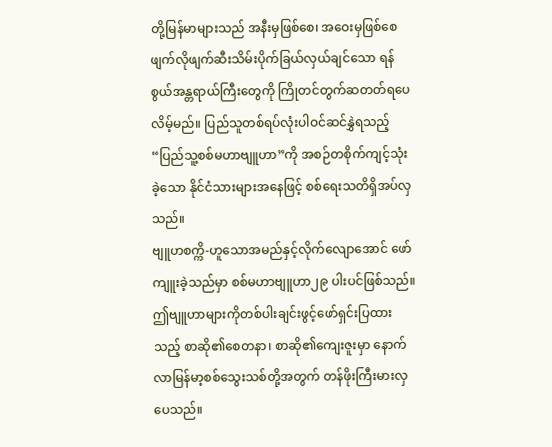တို့မြန်မာများသည် အနီးမှဖြစ်စေ၊ အဝေးမှဖြစ်စေ ဖျက်လိုဖျက်ဆီးသိမ်းပိုက်ခြယ်လှယ်ချင်သော ရန်စွယ်အန္တရာယ်ကြီးတွေကို ကြိုတင်တွက်ဆတတ်ရပေလိမ့်မည်။ ပြည်သူတစ်ရပ်လုံးပါဝင်ဆင်နွှဲရသည့် “ပြည်သူ့စစ်မဟာဗျူဟာ”ကို အစဉ်တစိုက်ကျင့်သုံးခဲ့သော နိုင်ငံသားများအနေဖြင့် စစ်ရေးသတိရှိအပ်လှသည်။
ဗျူဟစက္ကိ-ဟူသောအမည်နှင့်လိုက်လျောအောင် ဖော်ကျူးခဲ့သည်မှာ စစ်မဟာဗျူဟာ၂၉ ပါးပင်ဖြစ်သည်။ ဤဗျူဟာများကိုတစ်ပါးချင်းဖွင့်ဖော်ရှင်းပြထားသည့် စာဆို၏စေတနာ၊ စာဆို၏ကျေးဇူးမှာ နောက်လာမြန်မာ့စစ်သွေးသစ်တို့အတွက် တန်ဖိုးကြီးမားလှပေသည်။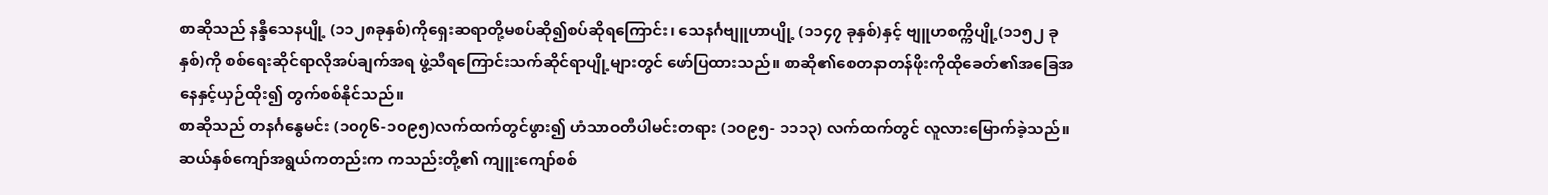စာဆိုသည် နန္ဒီသေနပျို့ (၁၁၂၈ခုနှစ်)ကိုရှေးဆရာတို့မစပ်ဆို၍စပ်ဆိုရကြောင်း၊ သေနင်္ဂဗျူဟာပျို့ (၁၁၄၇ ခုနှစ်)နှင့် ဗျူဟစက္ကိပျို့(၁၁၅၂ ခုနှစ်)ကို စစ်ရေးဆိုင်ရာလိုအပ်ချက်အရ ဖွဲ့သီရကြောင်းသက်ဆိုင်ရာပျို့များတွင် ဖော်ပြထားသည်။ စာဆို၏စေတနာတန်ဖိုးကိုထိုခေတ်၏အခြေအနေနှင့်ယှဉ်ထိုး၍ တွက်စစ်နိုင်သည်။
စာဆိုသည် တနင်္ဂနွေမင်း (၁၀၇၆-၁၀၉၅)လက်ထက်တွင်ဖွား၍ ဟံသာဝတီပါမင်းတရား (၁ဝ၉၅- ၁၁၁၃) လက်ထက်တွင် လူလားမြောက်ခဲ့သည်။ ဆယ်နှစ်ကျော်အရွယ်ကတည်းက ကသည်းတို့၏ ကျူးကျော်စစ်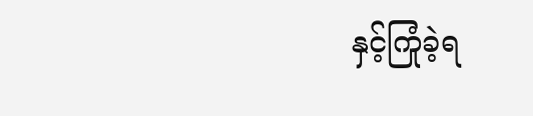နှင့်ကြုံခဲ့ရ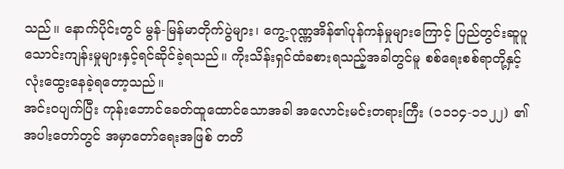သည်။ နောက်ပိုင်းတွင် မွန်-မြန်မာတိုက်ပွဲများ၊ ကွေ့-ဂုဏ္ဏအိန်၏ပုန်ကန်မှုများကြောင့် ပြည်တွင်းဆူပူသောင်းကျန်းမှုများနှင့်ရင်ဆိုင်ခဲ့ရသည်။ ကိုးသိန်းရှင်ထံခစားရသည့်အခါတွင်မူ စစ်ရေးစစ်ရာတို့နှင့်လုံးထွေးနေခဲ့ရတော့သည်။
အင်းဝပျက်ပြီး ကုန်းဘောင်ခေတ်ထူထောင်သောအခါ အလောင်းမင်းတရားကြီး (၁၁၁၄-၁၁၂၂) ၏အပါးတော်တွင် အမှာတော်ရေးအဖြစ် တတိ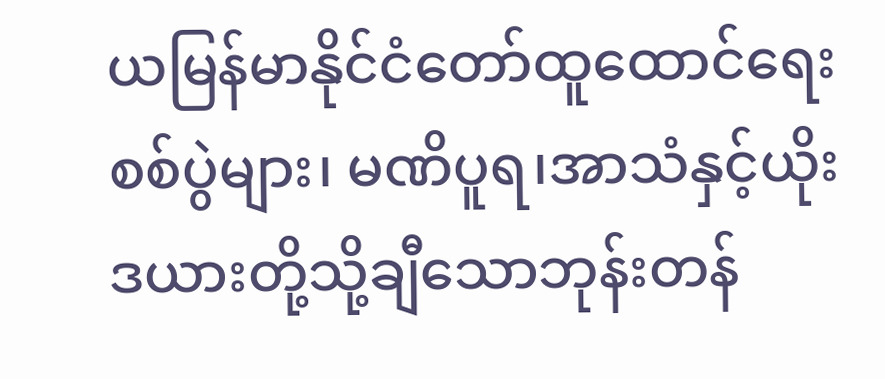ယမြန်မာနိုင်ငံတော်ထူထောင်ရေးစစ်ပွဲများ၊ မဏိပူရ၊အာသံနှင့်ယိုးဒယားတို့သို့ချီသောဘုန်းတန်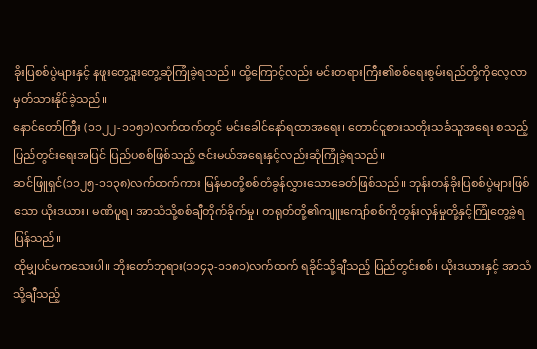ခိုးပြစစ်ပွဲများနှင့် နဖူးတွေ့ဒူးတွေ့ဆုံကြုံခဲ့ရသည်။ ထို့ကြောင့်လည်း မင်းတရားကြီး၏စစ်ရေးစွမ်းရည်တို့ကိုလေ့လာမှတ်သားနိုင်ခဲ့သည်။
နောင်တော်ကြီး (၁၁၂၂-၁၁၅၁)လက်ထက်တွင် မင်းခေါင်နော်ရထာအရေး၊ တောင်ငူစားသတိုးသင်္ခသူအရေး စသည့်ပြည်တွင်းရေးအပြင် ပြည်ပစစ်ဖြစ်သည့် ဇင်းမယ်အရေးနှင့်လည်းဆုံကြုံခဲ့ရသည်။
ဆင်ဖြူရှင်(၁၁၂၅-၁၁၃၈)လက်ထက်ကား မြန်မာတို့စစ်တံခွန်လွှားသောခေတ်ဖြစ်သည်။ ဘုန်းတန်ခိုးပြစစ်ပွဲများဖြစ်သော ယိုးဒယား၊ မဏိပူရ၊ အာသံသို့စစ်ချီတိုက်ခိုက်မှု၊ တရုတ်တို့၏ကျူးကျော်စစ်ကိုတွန်းလှန်မှုတို့နှင့်ကြုံတွေ့ခဲ့ရပြန်သည်။
ထိုမျှပင်မကသေးပါ။ ဘိုးတော်ဘုရား(၁၁၄၃-၁၁၈၁)လက်ထက် ရခိုင်သို့ချီသည့် ပြည်တွင်းစစ်၊ ယိုးဒယားနှင့် အာသံသို့ချီသည့်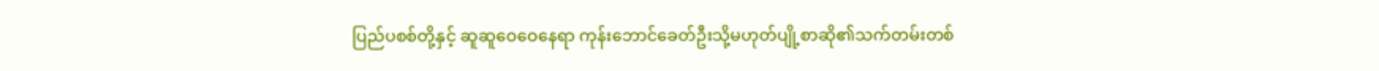ပြည်ပစစ်တို့နှင့် ဆူဆူဝေဝေနေရာ ကုန်းဘောင်ခေတ်ဦးသို့မဟုတ်ပျို့စာဆို၏သက်တမ်းတစ်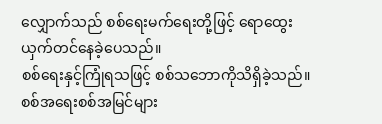လျှောက်သည် စစ်ရေးမက်ရေးတို့ဖြင့် ရောထွေးယှက်တင်နေခဲ့ပေသည်။
စစ်ရေးနှင့်ကြုံရသဖြင့် စစ်သဘောကိုသိရှိခဲ့သည်။ စစ်အရေးစစ်အမြင်များ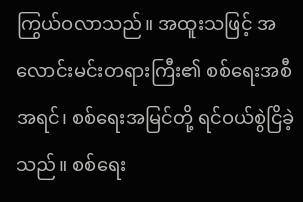ကြွယ်ဝလာသည်။ အထူးသဖြင့် အလောင်းမင်းတရားကြီး၏ စစ်ရေးအစီအရင်၊ စစ်ရေးအမြင်တို့ ရင်ဝယ်စွဲငြိခဲ့သည်။ စစ်ရေး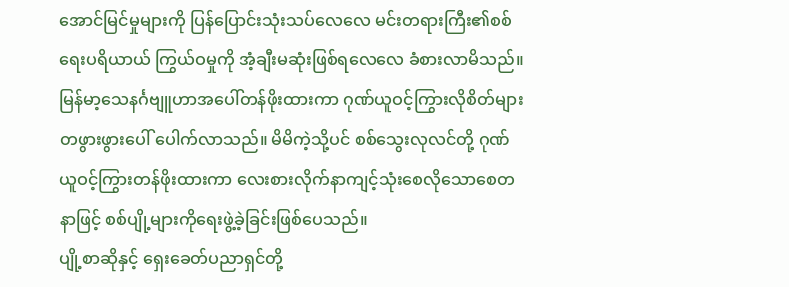အောင်မြင်မှုများကို ပြန်ပြောင်းသုံးသပ်လေလေ မင်းတရားကြီး၏စစ်ရေးပရိယာယ် ကြွယ်ဝမှုကို အံ့ချီးမဆုံးဖြစ်ရလေလေ ခံစားလာမိသည်။ မြန်မာ့သေနင်္ဂဗျူဟာအပေါ်တန်ဖိုးထားကာ ဂုဏ်ယူဝင့်ကြွားလိုစိတ်များတဖွားဖွားပေါ် ပေါက်လာသည်။ မိမိကဲ့သို့ပင် စစ်သွေးလုလင်တို့ ဂုဏ်ယူဝင့်ကြွားတန်ဖိုးထားကာ လေးစားလိုက်နာကျင့်သုံးစေလိုသောစေတနာဖြင့် စစ်ပျို့များကိုရေးဖွဲ့ခဲ့ခြင်းဖြစ်ပေသည်။
ပျို့စာဆိုနှင့် ရှေးခေတ်ပညာရှင်တို့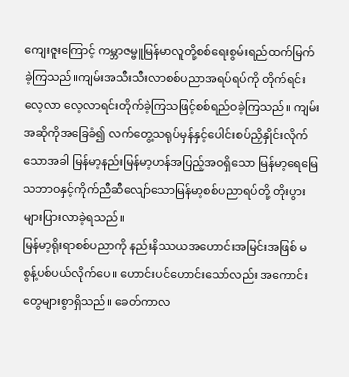ကျေးဇူးကြောင့် ကမ္ဘာဇမ္ဗူမြန်မာလူတို့စစ်ရေးစွမ်းရည်ထက်မြက်ခဲ့ကြသည်။ကျမ်းအသီးသီးလာစစ်ပညာအရပ်ရပ်ကို တိုက်ရင်းလေ့လာ လေ့လာရင်းတိုက်ခဲ့ကြသဖြင့်စစ်ရည်ဝခဲ့ကြသည်။ ကျမ်းအဆိုကိုအခြေခံ၍ လက်တွေ့သရုပ်မှန်နှင့်ပေါင်းစပ်ညှိနှိုင်းလိုက်သောအခါ မြန်မာ့နည်းမြန်မာ့ဟန်အပြည့်အဝရှိသော မြန်မာ့ရေမြေသဘာဝနှင့်ကိုက်ညီဆီလျော်သောမြန်မာ့စစ်ပညာရပ်တို့ တိုးပွားများပြားလာခဲ့ရသည်။
မြန်မာ့ရိုးရာစစ်ပညာကို နည်းနိဿယအဟောင်းအမြင်းအဖြစ် မစွန့်ပစ်ပယ်လိုက်ပေ။ ဟောင်းပင်ဟောင်းသော်လည်း အကောင်းတွေများစွာရှိသည်။ ခေတ်ကာလ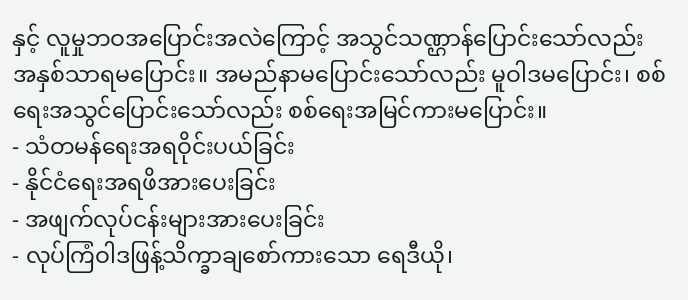နှင့် လူမှုဘဝအပြောင်းအလဲကြောင့် အသွင်သဏ္ဌာန်ပြောင်းသော်လည်း အနှစ်သာရမပြောင်း။ အမည်နာမပြောင်းသော်လည်း မူဝါဒမပြောင်း၊ စစ်ရေးအသွင်ပြောင်းသော်လည်း စစ်ရေးအမြင်ကားမပြောင်း။
- သံတမန်ရေးအရဝိုင်းပယ်ခြင်း
- နိုင်ငံရေးအရဖိအားပေးခြင်း
- အဖျက်လုပ်ငန်းများအားပေးခြင်း
- လုပ်ကြံဝါဒဖြန့်သိက္ခာချစော်ကားသော ရေဒီယို၊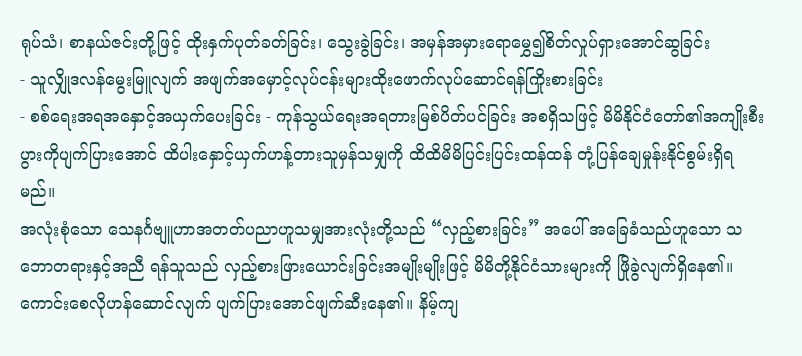ရုပ်သံ၊ စာနယ်ဇင်းတို့ဖြင့် ထိုးနှက်ပုတ်ခတ်ခြင်း၊ သွေးခွဲခြင်း၊ အမှန်အမှားရောမွှေ၍စိတ်လှုပ်ရှားအောင်ဆွခြင်း
- သူလျှိုဒလန်မွေးမြူလျက် အဖျက်အမှောင့်လုပ်ငန်းများထိုးဖောက်လုပ်ဆောင်ရန်ကြိုးစားခြင်း
- စစ်ရေးအရအနှောင့်အယှက်ပေးခြင်း - ကုန်သွယ်ရေးအရတားမြစ်ပိတ်ပင်ခြင်း အစရှိသဖြင့် မိမိနိုင်ငံတော်၏အကျိုးစီးပွားကိုပျက်ပြားအောင် ထိပါးနှောင့်ယှက်ဟန့်တားသူမှန်သမျှကို ထိထိမိမိပြင်းပြင်းထန်ထန် တုံ့ပြန်ချေမှုန်းနိုင်စွမ်းရှိရမည်။
အလုံးစုံသော သေနင်္ဂဗျူဟာအတတ်ပညာဟူသမျှအားလုံးတို့သည် “လှည့်စားခြင်း” အပေါ် အခြေခံသည်ဟူသော သဘောတရားနှင့်အညီ ရန်သူသည် လှည့်စားဖြားယောင်းခြင်းအမျိုးမျိုးဖြင့် မိမိတို့နိုင်ငံသားများကို ဖြိုခွဲလျက်ရှိနေ၏။ ကောင်းစေလိုဟန်ဆောင်လျက် ပျက်ပြားအောင်ဖျက်ဆီးနေ၏။ နိမ့်ကျ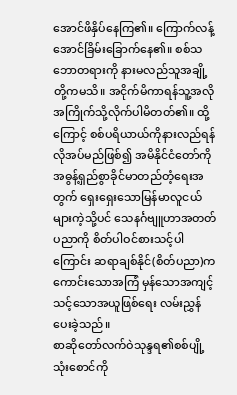အောင်ဖိနှိပ်နေကြ၏။ ကြောက်လန့်အောင်ခြိမ်းခြောက်နေ၏။ စစ်သဘောတရားကို နားမလည်သူအချို့တို့ကမသိ။ အငိုက်မိကာရန်သူ့အလိုအကြိုက်သို့လိုက်ပါမိတတ်၏။ ထို့ကြောင့် စစ်ပရိယာယ်ကိုနားလည်ရန်လိုအပ်မည်ဖြစ်၍ အမိနိုင်ငံတော်ကိုအဓွန့်ရှည်စွာခိုင်မာတည်တံ့ရေးအတွက် ရှေးရှေးသောမြန်မာလူငယ်များကဲ့သို့ပင် သေနင်္ဂဗျူဟာအတတ်ပညာကို စိတ်ပါဝင်စားသင့်ပါကြောင်း ဆရာချစ်နိုင်(စိတ်ပညာ)က ကောင်းသောအကြံ မှန်သောအကျင့် သင့်သောအယူဖြစ်ရေး လမ်းညွှန်ပေးခဲ့သည်။
စာဆိုတော်လက်ဝဲသုန္ဒရ၏စစ်ပျို့သုံးစောင်ကို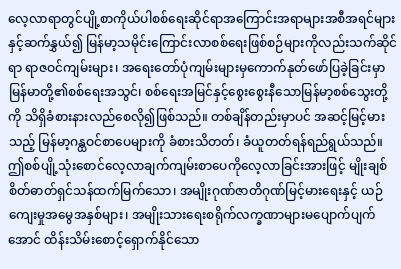လေ့လာရာတွင်ပျို့စာကိုယ်ပါစစ်ရေးဆိုင်ရာအကြောင်းအရာများအစီအရင်များနှင့်ဆက်နွှယ်၍ မြန်မာ့သမိုင်းကြောင်းလာစစ်ရေးဖြစ်စဉ်များကိုလည်းသက်ဆိုင်ရာ ရာဇဝင်ကျမ်းများ၊ အရေးတော်ပုံကျမ်းများမှကောက်နုတ်ဖော်ပြခဲ့ခြင်းမှာ မြန်မာတို့၏စစ်ရေးအသွင်၊ စစ်ရေးအမြင်နှင့်စွေးစွေးနီသောမြန်မာ့စစ်သွေးတို့ကို သိရှိခံစားနားလည်စေလို၍ဖြစ်သည်။ တစ်ချိန်တည်းမှာပင် အဆင့်မြင့်မားသည့် မြန်မာ့ဂန္ထဝင်စာပေများကို ခံစားသိတတ်၊ ခံယူတတ်ရန်ရည်ရွယ်သည်။
ဤစစ်ပျို့သုံးစောင်လေ့လာချက်ကျမ်းစာပေကိုလေ့လာခြင်းအားဖြင့် မျိုးချစ်စိတ်ဓာတ်ရှင်သန်ထက်မြက်သော၊ အမျိုးဂုဏ်ဇာတိဂုဏ်မြင့်မားရေးနှင့် ယဉ်ကျေးမှုအမွေအနှစ်များ၊ အမျိုးသားရေးစရိုက်လက္ခဏာများမပျောက်ပျက်အောင် ထိန်းသိမ်းစောင့်ရှောက်နိုင်သော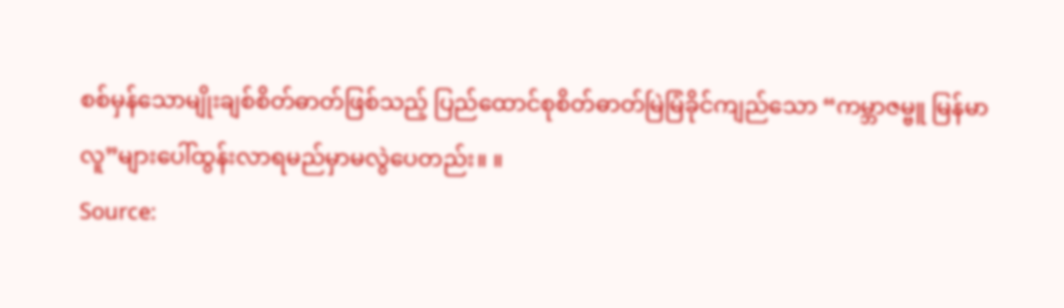စစ်မှန်သောမျိုးချစ်စိတ်ဓာတ်ဖြစ်သည့် ပြည်ထောင်စုစိတ်ဓာတ်မြဲမြံခိုင်ကျည်သော “ကမ္ဘာဇမ္ဗူ မြန်မာလူ”များပေါ်ထွန်းလာရမည်မှာမလွဲပေတည်း။ ။
Source: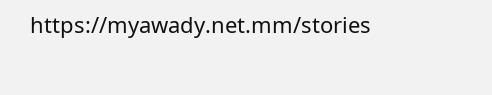https://myawady.net.mm/stories